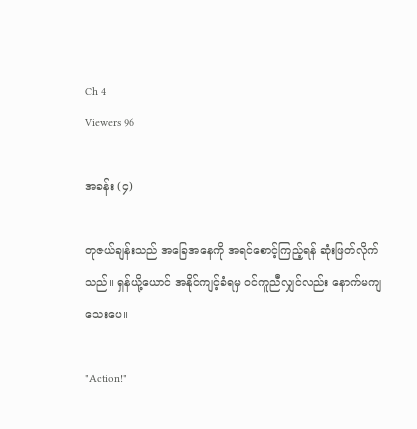Ch 4
Viewers 96

အခန်း (၄)

တုဇယ်ချန်းသည် အခြေအနေကို အရင်စောင့်ကြည့်ရန် ဆုံးဖြတ်လိုက်သည်။ ရှန်ယို့ယောင် အနိုင်ကျင့်ခံရမှ ဝင်ကူညီလျှင်လည်း နောက်မကျသေးပေ။

"Action!"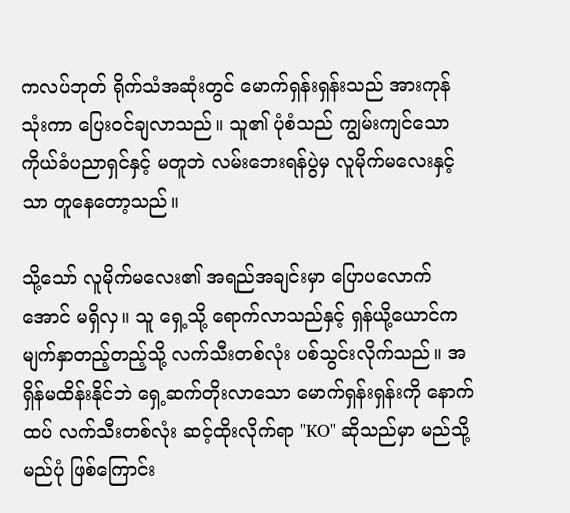ကလပ်ဘုတ် ရိုက်သံအဆုံးတွင် မောက်ရှန်းရှန်းသည် အားကုန်သုံးကာ ပြေးဝင်ချလာသည်။ သူ၏ ပုံစံသည် ကျွမ်းကျင်သော ကိုယ်ခံပညာရှင်နှင့် မတူဘဲ လမ်းဘေးရန်ပွဲမှ လူမိုက်မလေးနှင့်သာ တူနေတော့သည်။

သို့သော် လူမိုက်မလေး၏ အရည်အချင်းမှာ ပြောပလောက်အောင် မရှိလှ။ သူ ရှေ့သို့ ရောက်လာသည်နှင့် ရှန်ယို့ယောင်က မျက်နှာတည့်တည့်သို့ လက်သီးတစ်လုံး ပစ်သွင်းလိုက်သည်။ အရှိန်မထိန်းနိုင်ဘဲ ရှေ့ဆက်တိုးလာသော မောက်ရှန်းရှန်းကို နောက်ထပ် လက်သီးတစ်လုံး ဆင့်ထိုးလိုက်ရာ "KO" ဆိုသည်မှာ မည်သို့မည်ပုံ ဖြစ်ကြောင်း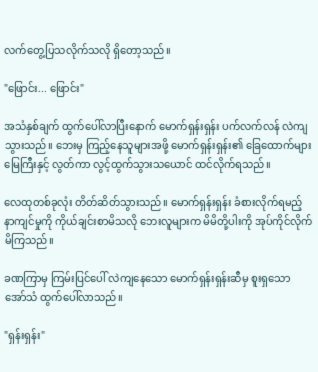လက်တွေ့ပြသလိုက်သလို ရှိတော့သည်။

"ဖြောင်း... ဖြောင်း"

အသံနှစ်ချက် ထွက်ပေါ်လာပြီးနောက် မောက်ရှန်းရှန်း ပက်လက်လန် လဲကျသွားသည်။ ဘေးမှ ကြည့်နေသူများအဖို့ မောက်ရှန်းရှန်း၏ ခြေထောက်များ မြေကြီးနှင့် လွတ်ကာ လွင့်ထွက်သွားသယောင် ထင်လိုက်ရသည်။

လေထုတစ်ခုလုံး တိတ်ဆိတ်သွားသည်။ မောက်ရှန်းရှန်း ခံစားလိုက်ရမည့် နာကျင်မှုကို ကိုယ်ချင်းစာမိသလို ဘေးလူများက မိမိတို့ပါးကို အုပ်ကိုင်လိုက်မိကြသည်။

ခဏကြာမှ ကြမ်းပြင်ပေါ် လဲကျနေသော မောက်ရှန်းရှန်းဆီမှ စူးရှသော အော်သံ ထွက်ပေါ်လာသည်။

"ရှန်းရှန်း"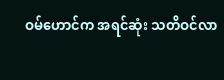ဝမ်ဟောင်က အရင်ဆုံး သတိဝင်လာ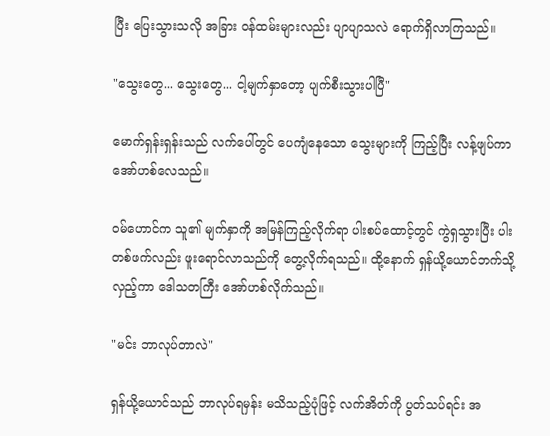ပြီး ပြေးသွားသလို အခြား ဝန်ထမ်းများလည်း ပျာပျာသလဲ ရောက်ရှိလာကြသည်။

"သွေးတွေ... သွေးတွေ... ငါ့မျက်နှာတော့ ပျက်စီးသွားပါပြီ"

မောက်ရှန်းရှန်းသည် လက်ပေါ်တွင် ပေကျံနေသော သွေးများကို ကြည့်ပြီး လန့်ဖျပ်ကာ အော်ဟစ်လေသည်။

ဝမ်ဟောင်က သူ၏ မျက်နှာကို အမြန်ကြည့်လိုက်ရာ ပါးစပ်ထောင့်တွင် ကွဲရှသွားပြီး ပါးတစ်ဖက်လည်း ဖူးရောင်လာသည်ကို တွေ့လိုက်ရသည်။ ထို့နောက် ရှန်ယို့ယောင်ဘက်သို့ လှည့်ကာ ဒေါသတကြီး အော်ဟစ်လိုက်သည်။

"မင်း ဘာလုပ်တာလဲ"

ရှန်ယို့ယောင်သည် ဘာလုပ်ရမှန်း မသိသည့်ပုံဖြင့် လက်အိတ်ကို ပွတ်သပ်ရင်း အ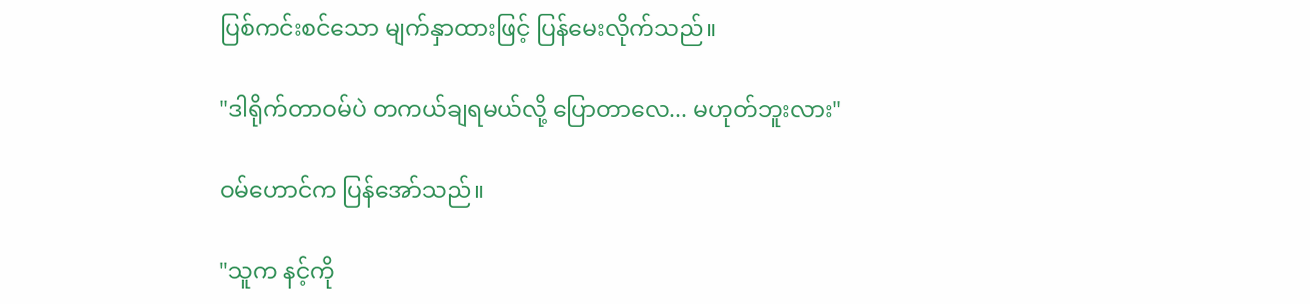ပြစ်ကင်းစင်သော မျက်နှာထားဖြင့် ပြန်မေးလိုက်သည်။

"ဒါရိုက်တာဝမ်ပဲ တကယ်ချရမယ်လို့ ပြောတာလေ... မဟုတ်ဘူးလား"

ဝမ်ဟောင်က ပြန်အော်သည်။

"သူက နင့်ကို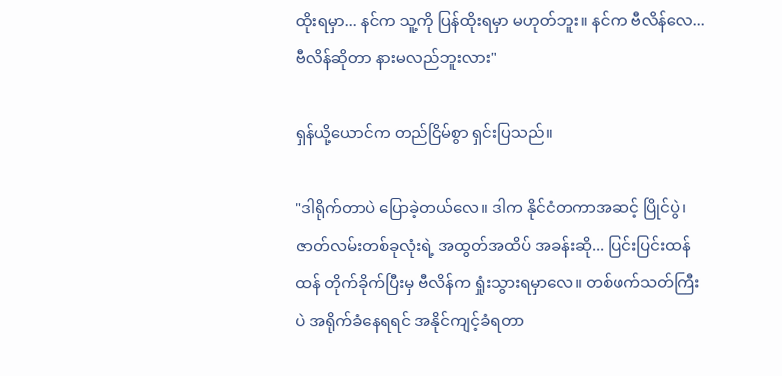ထိုးရမှာ... နင်က သူ့ကို ပြန်ထိုးရမှာ မဟုတ်ဘူး။ နင်က ဗီလိန်လေ... ဗီလိန်ဆိုတာ နားမလည်ဘူးလား"

ရှန်ယို့ယောင်က တည်ငြိမ်စွာ ရှင်းပြသည်။

"ဒါရိုက်တာပဲ ပြောခဲ့တယ်လေ။ ဒါက နိုင်ငံတကာအဆင့် ပြိုင်ပွဲ၊ ဇာတ်လမ်းတစ်ခုလုံးရဲ့ အထွတ်အထိပ် အခန်းဆို... ပြင်းပြင်းထန်ထန် တိုက်ခိုက်ပြီးမှ ဗီလိန်က ရှုံးသွားရမှာလေ။ တစ်ဖက်သတ်ကြီးပဲ အရိုက်ခံနေရရင် အနိုင်ကျင့်ခံရတာ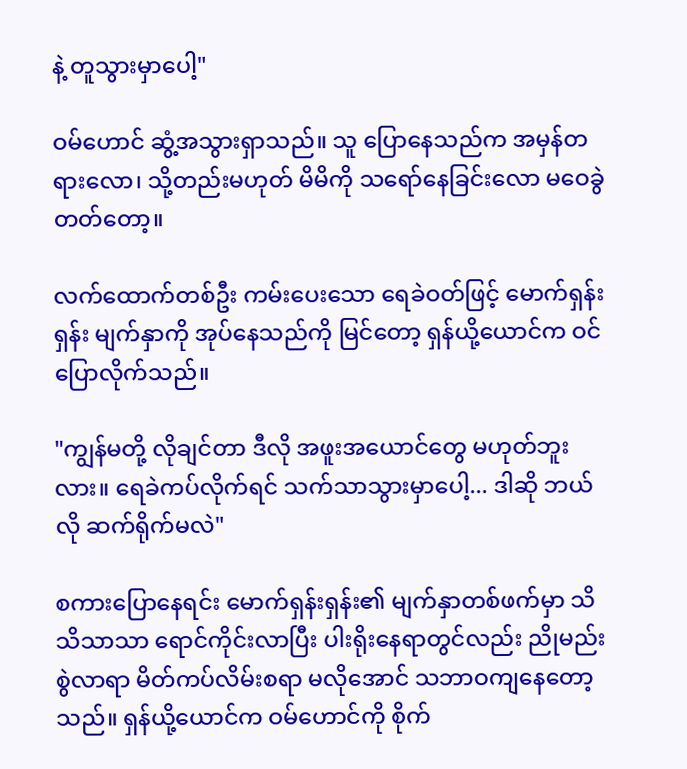နဲ့ တူသွားမှာပေါ့"

ဝမ်ဟောင် ဆွံ့အသွားရှာသည်။ သူ ပြောနေသည်က အမှန်တရားလော၊ သို့တည်းမဟုတ် မိမိကို သရော်နေခြင်းလော မဝေခွဲတတ်တော့။

လက်ထောက်တစ်ဦး ကမ်းပေးသော ရေခဲဝတ်ဖြင့် မောက်ရှန်းရှန်း မျက်နှာကို အုပ်နေသည်ကို မြင်တော့ ရှန်ယို့ယောင်က ဝင်ပြောလိုက်သည်။

"ကျွန်မတို့ လိုချင်တာ ဒီလို အဖူးအယောင်တွေ မဟုတ်ဘူးလား။ ရေခဲကပ်လိုက်ရင် သက်သာသွားမှာပေါ့... ဒါဆို ဘယ်လို ဆက်ရိုက်မလဲ"

စကားပြောနေရင်း မောက်ရှန်းရှန်း၏ မျက်နှာတစ်ဖက်မှာ သိသိသာသာ ရောင်ကိုင်းလာပြီး ပါးရိုးနေရာတွင်လည်း ညိုမည်းစွဲလာရာ မိတ်ကပ်လိမ်းစရာ မလိုအောင် သဘာဝကျနေတော့သည်။ ရှန်ယို့ယောင်က ဝမ်ဟောင်ကို စိုက်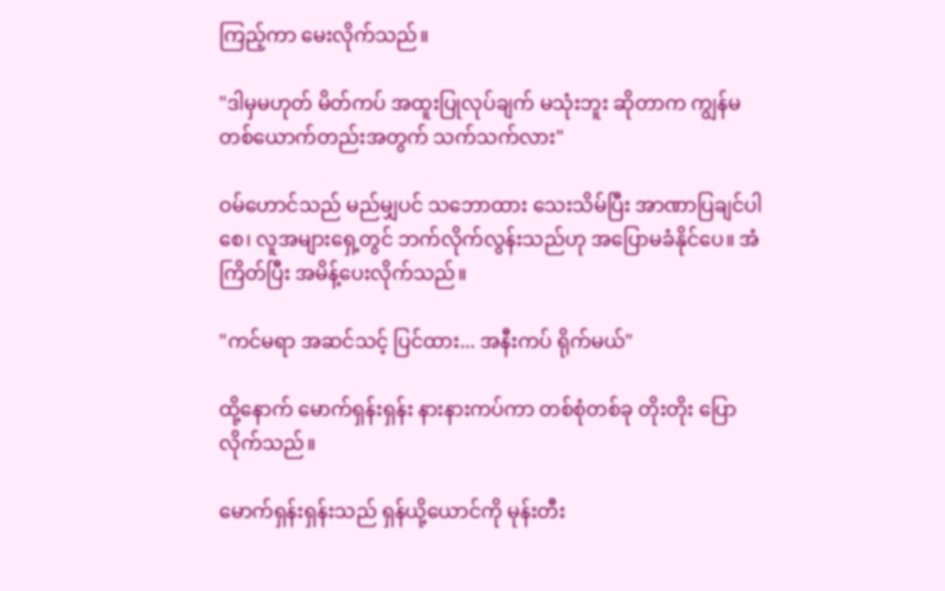ကြည့်ကာ မေးလိုက်သည်။

"ဒါမှမဟုတ် မိတ်ကပ် အထူးပြုလုပ်ချက် မသုံးဘူး ဆိုတာက ကျွန်မတစ်ယောက်တည်းအတွက် သက်သက်လား"

ဝမ်ဟောင်သည် မည်မျှပင် သဘောထား သေးသိမ်ပြီး အာဏာပြချင်ပါစေ၊ လူအများရှေ့တွင် ဘက်လိုက်လွန်းသည်ဟု အပြောမခံနိုင်ပေ။ အံကြိတ်ပြီး အမိန့်ပေးလိုက်သည်။

"ကင်မရာ အဆင်သင့် ပြင်ထား... အနီးကပ် ရိုက်မယ်"

ထို့နောက် မောက်ရှန်းရှန်း နားနားကပ်ကာ တစ်စုံတစ်ခု တိုးတိုး ပြောလိုက်သည်။

မောက်ရှန်းရှန်းသည် ရှန်ယို့ယောင်ကို မုန်းတီး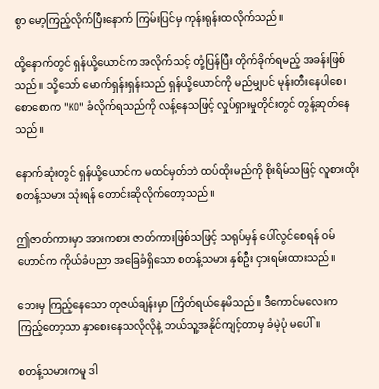စွာ မော့ကြည့်လိုက်ပြီးနောက် ကြမ်းပြင်မှ ကုန်းရုန်းထလိုက်သည်။

ထို့နောက်တွင် ရှန်ယို့ယောင်က အလိုက်သင့် တုံ့ပြန်ပြီး တိုက်ခိုက်ရမည့် အခန်းဖြစ်သည်။ သို့သော် မောက်ရှန်းရှန်းသည် ရှန်ယို့ယောင်ကို မည်မျှပင် မုန်းတီးနေပါစေ၊ စောစောက "KO" ခံလိုက်ရသည်ကို လန့်နေသဖြင့် လှုပ်ရှားမှုတိုင်းတွင် တွန့်ဆုတ်နေသည်။

နောက်ဆုံးတွင် ရှန်ယို့ယောင်က မထင်မှတ်ဘဲ ထပ်ထိုးမည်ကို စိုးရိမ်သဖြင့် လူစားထိုး စတန့်သမား သုံးရန် တောင်းဆိုလိုက်တော့သည်။

ဤဇာတ်ကားမှာ အားကစား ဇာတ်ကားဖြစ်သဖြင့် သရုပ်မှန် ပေါ်လွင်စေရန် ဝမ်ဟောင်က ကိုယ်ခံပညာ အခြေခံရှိသော စတန့်သမား နှစ်ဦး ငှားရမ်းထားသည်။

ဘေးမှ ကြည့်နေသော တုဇယ်ချန်းမှာ ကြိတ်ရယ်နေမိသည်။ ဒီကောင်မလေးက ကြည့်တော့သာ နှာစေးနေသလိုလိုနဲ့ ဘယ်သူ့အနိုင်ကျင့်တာမှ ခံမဲ့ပုံ မပေါ်။

စတန့်သမားကမူ ဒါ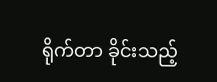ရိုက်တာ ခိုင်းသည့်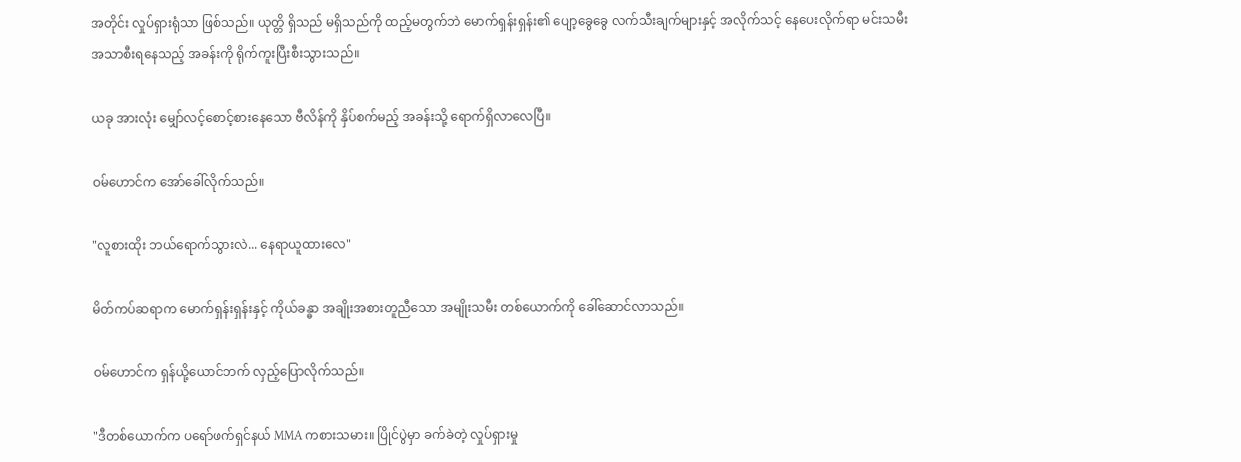အတိုင်း လှုပ်ရှားရုံသာ ဖြစ်သည်။ ယုတ္တိ ရှိသည် မရှိသည်ကို ထည့်မတွက်ဘဲ မောက်ရှန်းရှန်း၏ ပျော့ခွေခွေ လက်သီးချက်များနှင့် အလိုက်သင့် နေပေးလိုက်ရာ မင်းသမီး အသာစီးရနေသည့် အခန်းကို ရိုက်ကူးပြီးစီးသွားသည်။

ယခု အားလုံး မျှော်လင့်စောင့်စားနေသော ဗီလိန်ကို နှိပ်စက်မည့် အခန်းသို့ ရောက်ရှိလာလေပြီ။

ဝမ်ဟောင်က အော်ခေါ်လိုက်သည်။

"လူစားထိုး ဘယ်ရောက်သွားလဲ... နေရာယူထားလေ"

မိတ်ကပ်ဆရာက မောက်ရှန်းရှန်းနှင့် ကိုယ်ခန္ဓာ အချိုးအစားတူညီသော အမျိုးသမီး တစ်ယောက်ကို ခေါ်ဆောင်လာသည်။

ဝမ်ဟောင်က ရှန်ယို့ယောင်ဘက် လှည့်ပြောလိုက်သည်။

"ဒီတစ်ယောက်က ပရော်ဖက်ရှင်နယ် MMA ကစားသမား။ ပြိုင်ပွဲမှာ ခက်ခဲတဲ့ လှုပ်ရှားမှု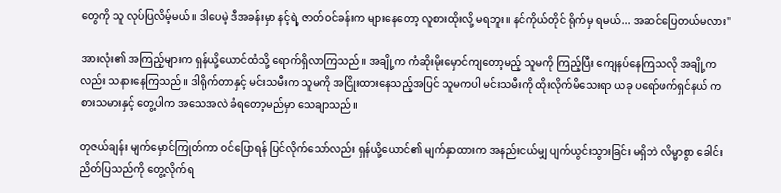တွေကို သူ လုပ်ပြလိမ့်မယ်။ ဒါပေမဲ့ ဒီအခန်းမှာ နင့်ရဲ့ ဇာတ်ဝင်ခန်းက များနေတော့ လူစားထိုးလို့ မရဘူး။ နင်ကိုယ်တိုင် ရိုက်မှ ရမယ်... အဆင်ပြေတယ်မလား"

အားလုံး၏ အကြည့်များက ရှန်ယို့ယောင်ထံသို့ ရောက်ရှိလာကြသည်။ အချို့က ကံဆိုးမိုးမှောင်ကျတော့မည့် သူမကို ကြည့်ပြီး ကျေနပ်နေကြသလို အချို့ကလည်း သနားနေကြသည်။ ဒါရိုက်တာနှင့် မင်းသမီးက သူမကို အငြိုးထားနေသည့်အပြင် သူမကပါ မင်းသမီးကို ထိုးလိုက်မိသေးရာ ယခု ပရော်ဖက်ရှင်နယ် ကစားသမားနှင့် တွေ့ပါက အသေအလဲ ခံရတော့မည်မှာ သေချာသည်။

တုဇယ်ချန်း မျက်မှောင်ကြုတ်ကာ ဝင်ပြောရန် ပြင်လိုက်သော်လည်း ရှန်ယို့ယောင်၏ မျက်နှာထားက အနည်းငယ်မျှ ပျက်ယွင်းသွားခြင်း မရှိဘဲ လိမ္မာစွာ ခေါင်းညိတ်ပြသည်ကို တွေ့လိုက်ရ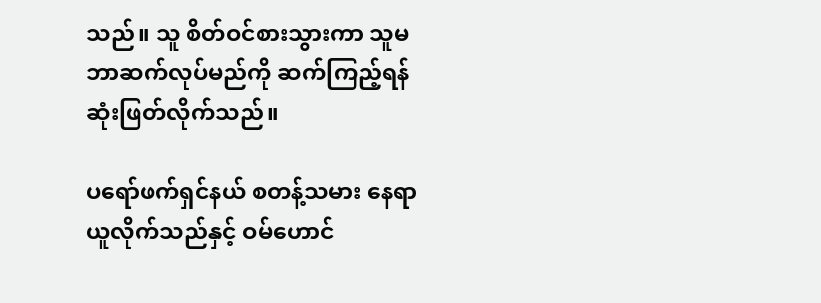သည်။ သူ စိတ်ဝင်စားသွားကာ သူမ ဘာဆက်လုပ်မည်ကို ဆက်ကြည့်ရန် ဆုံးဖြတ်လိုက်သည်။

ပရော်ဖက်ရှင်နယ် စတန့်သမား နေရာယူလိုက်သည်နှင့် ဝမ်ဟောင်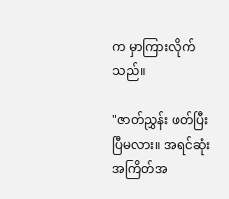က မှာကြားလိုက်သည်။

"ဇာတ်ညွှန်း ဖတ်ပြီးပြီမလား။ အရင်ဆုံး အကြိတ်အ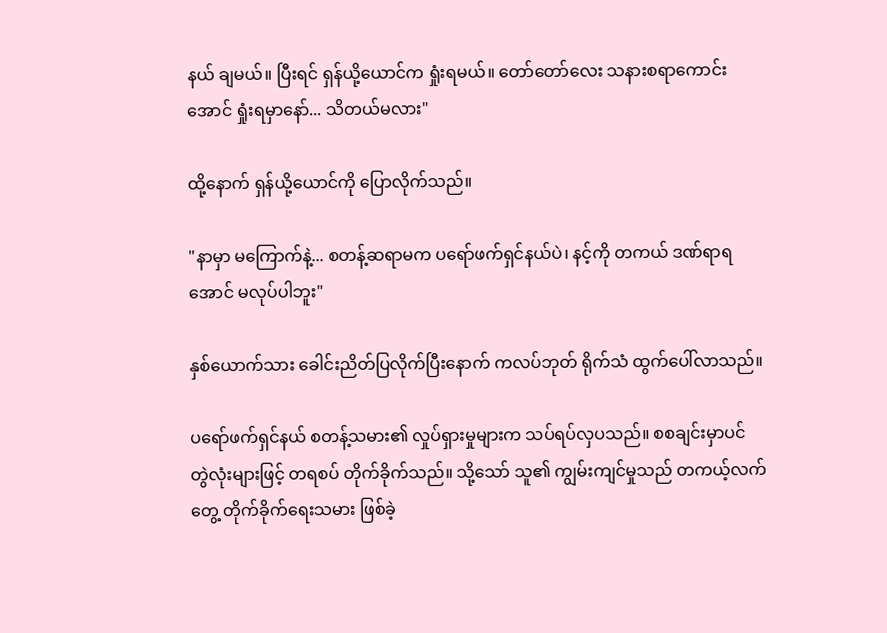နယ် ချမယ်။ ပြီးရင် ရှန်ယို့ယောင်က ရှုံးရမယ်။ တော်တော်လေး သနားစရာကောင်းအောင် ရှုံးရမှာနော်... သိတယ်မလား"

ထို့နောက် ရှန်ယို့ယောင်ကို ပြောလိုက်သည်။

"နာမှာ မကြောက်နဲ့... စတန့်ဆရာမက ပရော်ဖက်ရှင်နယ်ပဲ၊ နင့်ကို တကယ် ဒဏ်ရာရအောင် မလုပ်ပါဘူး"

နှစ်ယောက်သား ခေါင်းညိတ်ပြလိုက်ပြီးနောက် ကလပ်ဘုတ် ရိုက်သံ ထွက်ပေါ်လာသည်။

ပရော်ဖက်ရှင်နယ် စတန့်သမား၏ လှုပ်ရှားမှုများက သပ်ရပ်လှပသည်။ စစချင်းမှာပင် တွဲလုံးများဖြင့် တရစပ် တိုက်ခိုက်သည်။ သို့သော် သူ၏ ကျွမ်းကျင်မှုသည် တကယ့်လက်တွေ့ တိုက်ခိုက်ရေးသမား ဖြစ်ခဲ့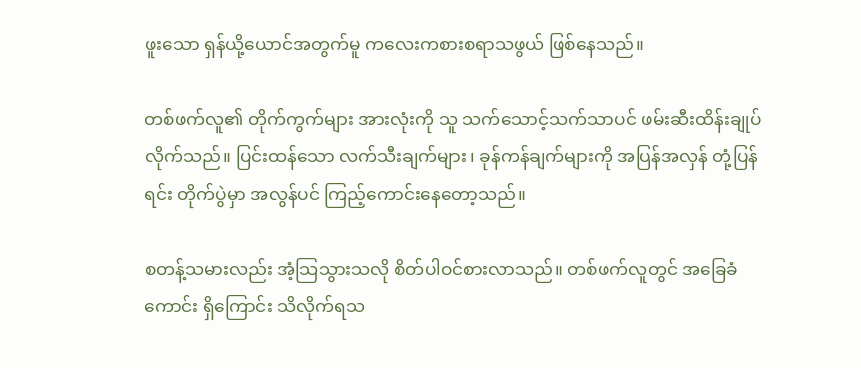ဖူးသော ရှန်ယို့ယောင်အတွက်မူ ကလေးကစားစရာသဖွယ် ဖြစ်နေသည်။

တစ်ဖက်လူ၏ တိုက်ကွက်များ အားလုံးကို သူ သက်သောင့်သက်သာပင် ဖမ်းဆီးထိန်းချုပ်လိုက်သည်။ ပြင်းထန်သော လက်သီးချက်များ၊ ခုန်ကန်ချက်များကို အပြန်အလှန် တုံ့ပြန်ရင်း တိုက်ပွဲမှာ အလွန်ပင် ကြည့်ကောင်းနေတော့သည်။

စတန့်သမားလည်း အံ့သြသွားသလို စိတ်ပါဝင်စားလာသည်။ တစ်ဖက်လူတွင် အခြေခံကောင်း ရှိကြောင်း သိလိုက်ရသ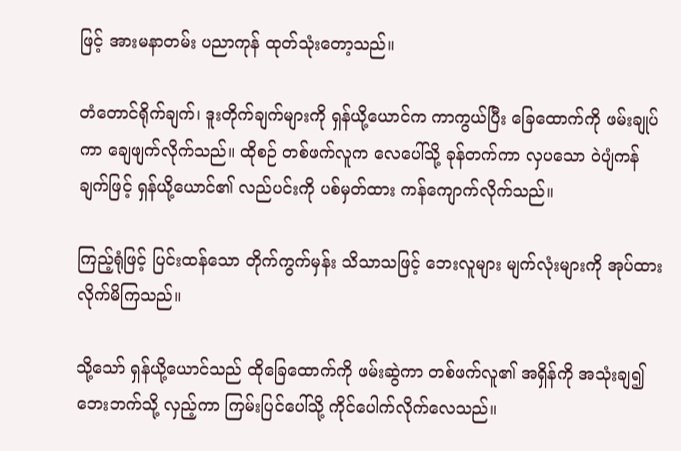ဖြင့် အားမနာတမ်း ပညာကုန် ထုတ်သုံးတော့သည်။

တံတောင်ရိုက်ချက်၊ ဒူးတိုက်ချက်များကို ရှန်ယို့ယောင်က ကာကွယ်ပြီး ခြေထောက်ကို ဖမ်းချုပ်ကာ ချေဖျက်လိုက်သည်။ ထိုစဉ် တစ်ဖက်လူက လေပေါ်သို့ ခုန်တက်ကာ လှပသော ဝဲပျံကန်ချက်ဖြင့် ရှန်ယို့ယောင်၏ လည်ပင်းကို ပစ်မှတ်ထား ကန်ကျောက်လိုက်သည်။

ကြည့်ရုံဖြင့် ပြင်းထန်သော တိုက်ကွက်မှန်း သိသာသဖြင့် ဘေးလူများ မျက်လုံးများကို အုပ်ထားလိုက်မိကြသည်။

သို့သော် ရှန်ယို့ယောင်သည် ထိုခြေထောက်ကို ဖမ်းဆွဲကာ တစ်ဖက်လူ၏ အရှိန်ကို အသုံးချ၍ ဘေးဘက်သို့ လှည့်ကာ ကြမ်းပြင်ပေါ်သို့ ကိုင်ပေါက်လိုက်လေသည်။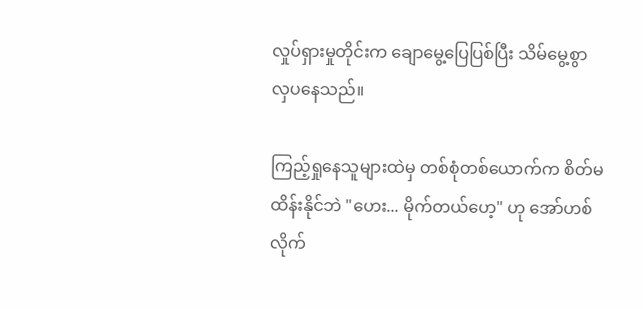လှုပ်ရှားမှုတိုင်းက ချောမွေ့ပြေပြစ်ပြီး သိမ်မွေ့စွာ လှပနေသည်။

ကြည့်ရှုနေသူများထဲမှ တစ်စုံတစ်ယောက်က စိတ်မထိန်းနိုင်ဘဲ "ဟေး... မိုက်တယ်ဟေ့" ဟု အော်ဟစ်လိုက်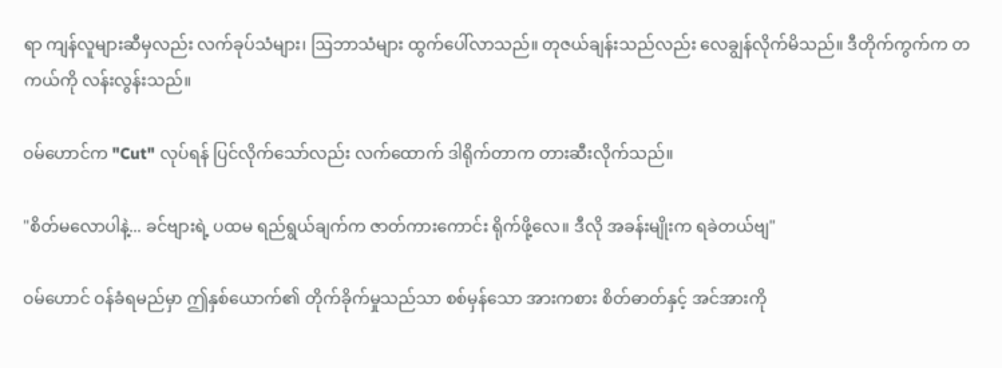ရာ ကျန်လူများဆီမှလည်း လက်ခုပ်သံများ၊ ဩဘာသံများ ထွက်ပေါ်လာသည်။ တုဇယ်ချန်းသည်လည်း လေချွန်လိုက်မိသည်။ ဒီတိုက်ကွက်က တကယ်ကို လန်းလွန်းသည်။

ဝမ်ဟောင်က "Cut" လုပ်ရန် ပြင်လိုက်သော်လည်း လက်ထောက် ဒါရိုက်တာက တားဆီးလိုက်သည်။

"စိတ်မလောပါနဲ့... ခင်ဗျားရဲ့ ပထမ ရည်ရွယ်ချက်က ဇာတ်ကားကောင်း ရိုက်ဖို့လေ။ ဒီလို အခန်းမျိုးက ရခဲတယ်ဗျ"

ဝမ်ဟောင် ဝန်ခံရမည်မှာ ဤနှစ်ယောက်၏ တိုက်ခိုက်မှုသည်သာ စစ်မှန်သော အားကစား စိတ်ဓာတ်နှင့် အင်အားကို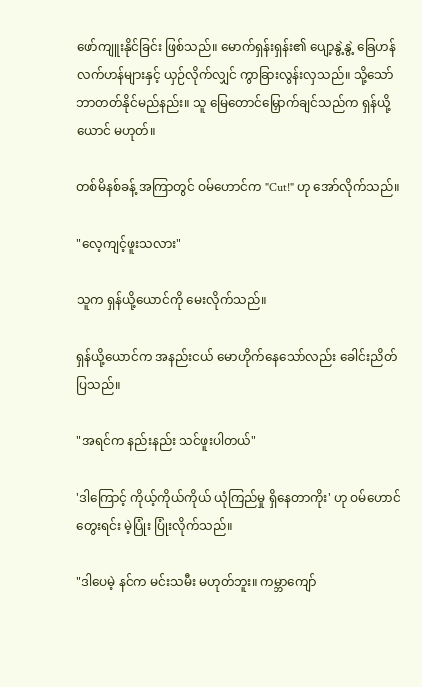ဖော်ကျူးနိုင်ခြင်း ဖြစ်သည်။ မောက်ရှန်းရှန်း၏ ပျော့နွဲ့နွဲ့ ခြေဟန်လက်ဟန်များနှင့် ယှဉ်လိုက်လျှင် ကွာခြားလွန်းလှသည်။ သို့သော် ဘာတတ်နိုင်မည်နည်း။ သူ မြေတောင်မြှောက်ချင်သည်က ရှန်ယို့ယောင် မဟုတ်။

တစ်မိနစ်ခန့် အကြာတွင် ဝမ်ဟောင်က "Cut!" ဟု အော်လိုက်သည်။

"လေ့ကျင့်ဖူးသလား"

သူက ရှန်ယို့ယောင်ကို မေးလိုက်သည်။

ရှန်ယို့ယောင်က အနည်းငယ် မောဟိုက်နေသော်လည်း ခေါင်းညိတ်ပြသည်။

"အရင်က နည်းနည်း သင်ဖူးပါတယ်"

'ဒါကြောင့် ကိုယ့်ကိုယ်ကိုယ် ယုံကြည်မှု ရှိနေတာကိုး' ဟု ဝမ်ဟောင် တွေးရင်း မဲ့ပြုံး ပြုံးလိုက်သည်။

"ဒါပေမဲ့ နင်က မင်းသမီး မဟုတ်ဘူး။ ကမ္ဘာကျော်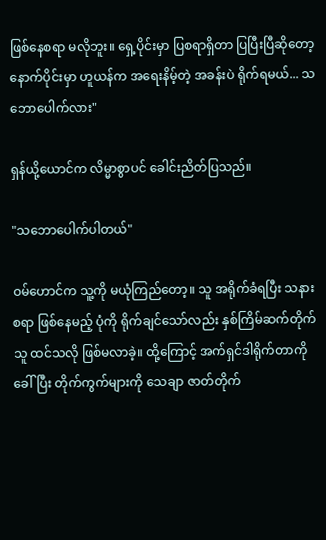ဖြစ်နေစရာ မလိုဘူး။ ရှေ့ပိုင်းမှာ ပြစရာရှိတာ ပြပြီးပြီဆိုတော့ နောက်ပိုင်းမှာ ဟူယန်က အရေးနိမ့်တဲ့ အခန်းပဲ ရိုက်ရမယ်... သဘောပေါက်လား"

ရှန်ယို့ယောင်က လိမ္မာစွာပင် ခေါင်းညိတ်ပြသည်။

"သဘောပေါက်ပါတယ်"

ဝမ်ဟောင်က သူ့ကို မယုံကြည်တော့။ သူ အရိုက်ခံရပြီး သနားစရာ ဖြစ်နေမည့် ပုံကို ရိုက်ချင်သော်လည်း နှစ်ကြိမ်ဆက်တိုက် သူ ထင်သလို ဖြစ်မလာခဲ့။ ထို့ကြောင့် အက်ရှင်ဒါရိုက်တာကို ခေါ်ပြီး တိုက်ကွက်များကို သေချာ ဇာတ်တိုက်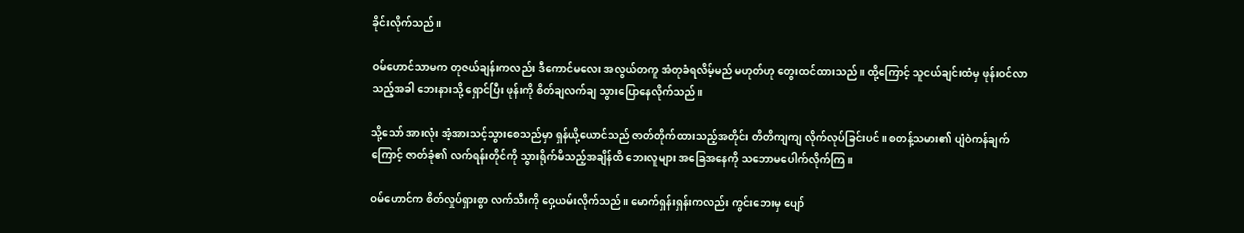ခိုင်းလိုက်သည်။

ဝမ်ဟောင်သာမက တုဇယ်ချန်းကလည်း ဒီကောင်မလေး အလွယ်တကူ အံတုခံရလိမ့်မည် မဟုတ်ဟု တွေးထင်ထားသည်။ ထို့ကြောင့် သူငယ်ချင်းထံမှ ဖုန်းဝင်လာသည့်အခါ ဘေးနားသို့ ရှောင်ပြီး ဖုန်းကို စိတ်ချလက်ချ သွားပြောနေလိုက်သည်။

သို့သော် အားလုံး အံ့အားသင့်သွားစေသည်မှာ ရှန်ယို့ယောင်သည် ဇာတ်တိုက်ထားသည့်အတိုင်း တိတိကျကျ လိုက်လုပ်ခြင်းပင်။ စတန့်သမား၏ ပျံဝဲကန်ချက်ကြောင့် ဇာတ်ခုံ၏ လက်ရန်းတိုင်ကို သွားရိုက်မိသည့်အချိန်ထိ ဘေးလူများ အခြေအနေကို သဘောမပေါက်လိုက်ကြ။

ဝမ်ဟောင်က စိတ်လှုပ်ရှားစွာ လက်သီးကို ဝှေ့ယမ်းလိုက်သည်။ မောက်ရှန်းရှန်းကလည်း ကွင်းဘေးမှ ပျော်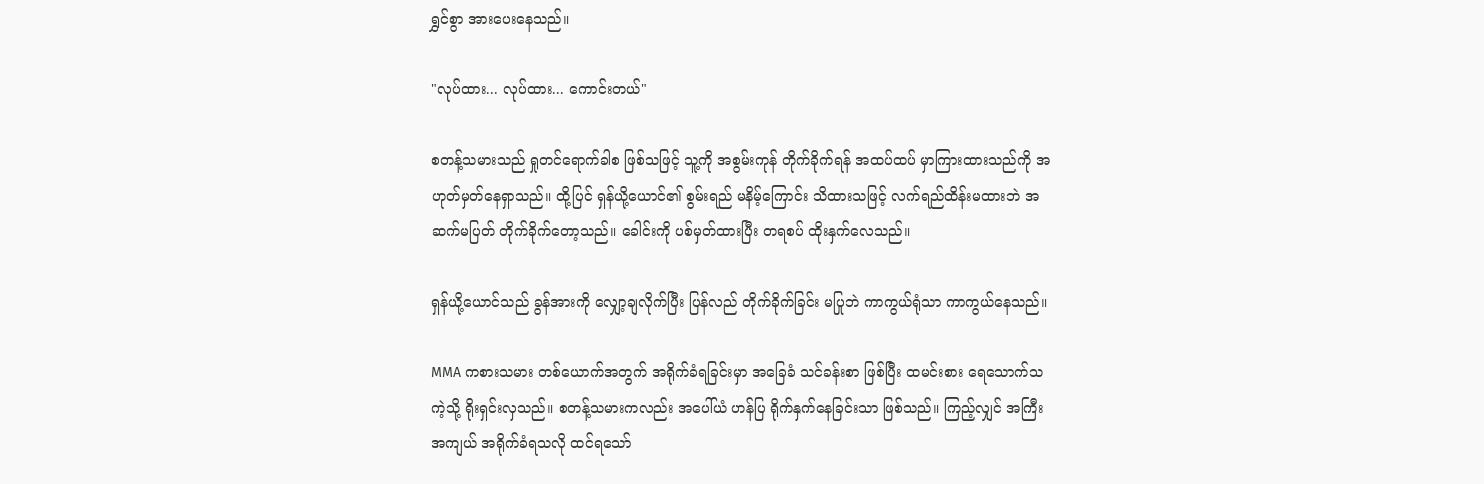ရွှင်စွာ အားပေးနေသည်။

"လုပ်ထား... လုပ်ထား... ကောင်းတယ်"

စတန့်သမားသည် ရှုတင်ရောက်ခါစ ဖြစ်သဖြင့် သူ့ကို အစွမ်းကုန် တိုက်ခိုက်ရန် အထပ်ထပ် မှာကြားထားသည်ကို အဟုတ်မှတ်နေရှာသည်။ ထို့ပြင် ရှန်ယို့ယောင်၏ စွမ်းရည် မနိမ့်ကြောင်း သိထားသဖြင့် လက်ရည်ထိန်းမထားဘဲ အဆက်မပြတ် တိုက်ခိုက်တော့သည်။ ခေါင်းကို ပစ်မှတ်ထားပြီး တရစပ် ထိုးနှက်လေသည်။

ရှန်ယို့ယောင်သည် ခွန်အားကို လျှော့ချလိုက်ပြီး ပြန်လည် တိုက်ခိုက်ခြင်း မပြုဘဲ ကာကွယ်ရုံသာ ကာကွယ်နေသည်။

MMA ကစားသမား တစ်ယောက်အတွက် အရိုက်ခံရခြင်းမှာ အခြေခံ သင်ခန်းစာ ဖြစ်ပြီး ထမင်းစား ရေသောက်သကဲ့သို့ ရိုးရှင်းလှသည်။ စတန့်သမားကလည်း အပေါ်ယံ ဟန်ပြ ရိုက်နှက်နေခြင်းသာ ဖြစ်သည်။ ကြည့်လျှင် အကြီးအကျယ် အရိုက်ခံရသလို ထင်ရသော်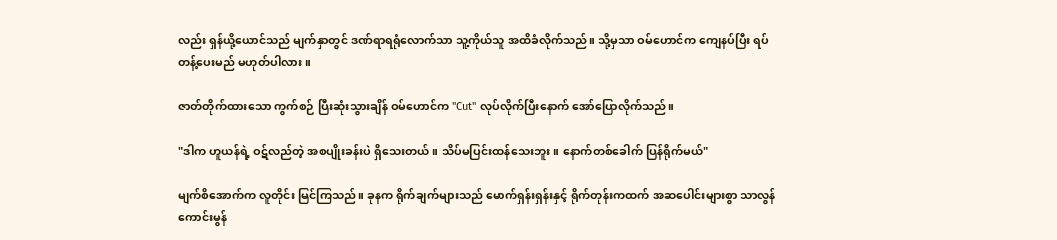လည်း ရှန်ယို့ယောင်သည် မျက်နှာတွင် ဒဏ်ရာရရုံလောက်သာ သူ့ကိုယ်သူ အထိခံလိုက်သည်။ သို့မှသာ ဝမ်ဟောင်က ကျေနပ်ပြီး ရပ်တန့်ပေးမည် မဟုတ်ပါလား။

ဇာတ်တိုက်ထားသော ကွက်စဉ် ပြီးဆုံးသွားချိန် ဝမ်ဟောင်က "Cut" လုပ်လိုက်ပြီးနောက် အော်ပြောလိုက်သည်။

"ဒါက ဟူယန်ရဲ့ ဝဋ်လည်တဲ့ အစပျိုးခန်းပဲ ရှိသေးတယ်။ သိပ်မပြင်းထန်သေးဘူး။ နောက်တစ်ခေါက် ပြန်ရိုက်မယ်"

မျက်စိအောက်က လူတိုင်း မြင်ကြသည်။ ခုနက ရိုက်ချက်များသည် မောက်ရှန်းရှန်းနှင့် ရိုက်တုန်းကထက် အဆပေါင်းများစွာ သာလွန်ကောင်းမွန်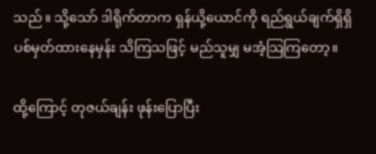သည်။ သို့သော် ဒါရိုက်တာက ရှန်ယို့ယောင်ကို ရည်ရွယ်ချက်ရှိရှိ ပစ်မှတ်ထားနေမှန်း သိကြသဖြင့် မည်သူမျှ မအံ့သြကြတော့။

ထို့ကြောင့် တုဇယ်ချန်း ဖုန်းပြောပြီး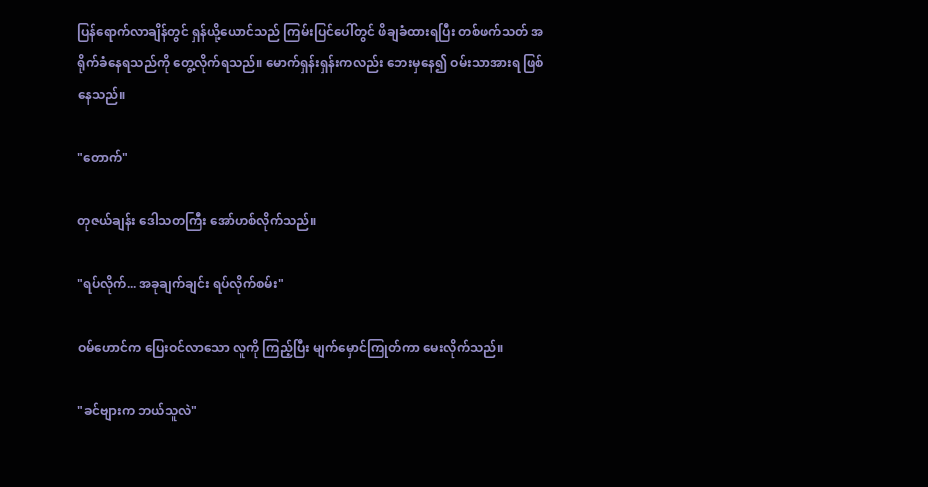ပြန်ရောက်လာချိန်တွင် ရှန်ယို့ယောင်သည် ကြမ်းပြင်ပေါ်တွင် ဖိချခံထားရပြီး တစ်ဖက်သတ် အရိုက်ခံနေရသည်ကို တွေ့လိုက်ရသည်။ မောက်ရှန်းရှန်းကလည်း ဘေးမှနေ၍ ဝမ်းသာအားရ ဖြစ်နေသည်။

"တောက်"

တုဇယ်ချန်း ဒေါသတကြီး အော်ဟစ်လိုက်သည်။

"ရပ်လိုက်... အခုချက်ချင်း ရပ်လိုက်စမ်း"

ဝမ်ဟောင်က ပြေးဝင်လာသော လူကို ကြည့်ပြီး မျက်မှောင်ကြုတ်ကာ မေးလိုက်သည်။

"ခင်ဗျားက ဘယ်သူလဲ"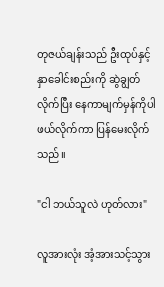တုဇယ်ချန်းသည် ဦးထုပ်နှင့် နှာခေါင်းစည်းကို ဆွဲချွတ်လိုက်ပြီး နေကာမျက်မှန်ကိုပါ ဖယ်လိုက်ကာ ပြန်မေးလိုက်သည်။

"ငါ ဘယ်သူလဲ ဟုတ်လား"

လူအားလုံး အံ့အားသင့်သွား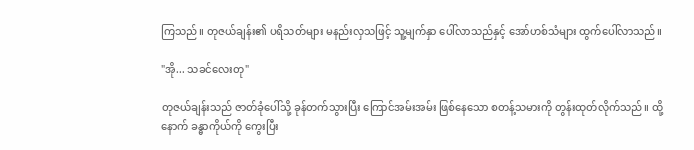ကြသည်။ တုဇယ်ချန်း၏ ပရိသတ်များ မနည်းလှသဖြင့် သူ့မျက်နှာ ပေါ်လာသည်နှင့် အော်ဟစ်သံများ ထွက်ပေါ်လာသည်။

"အို... သခင်လေးတု"

တုဇယ်ချန်းသည် ဇာတ်ခုံပေါ်သို့ ခုန်တက်သွားပြီး ကြောင်အမ်းအမ်း ဖြစ်နေသော စတန့်သမားကို တွန်းထုတ်လိုက်သည်။ ထို့နောက် ခန္ဓာကိုယ်ကို ကွေးပြီး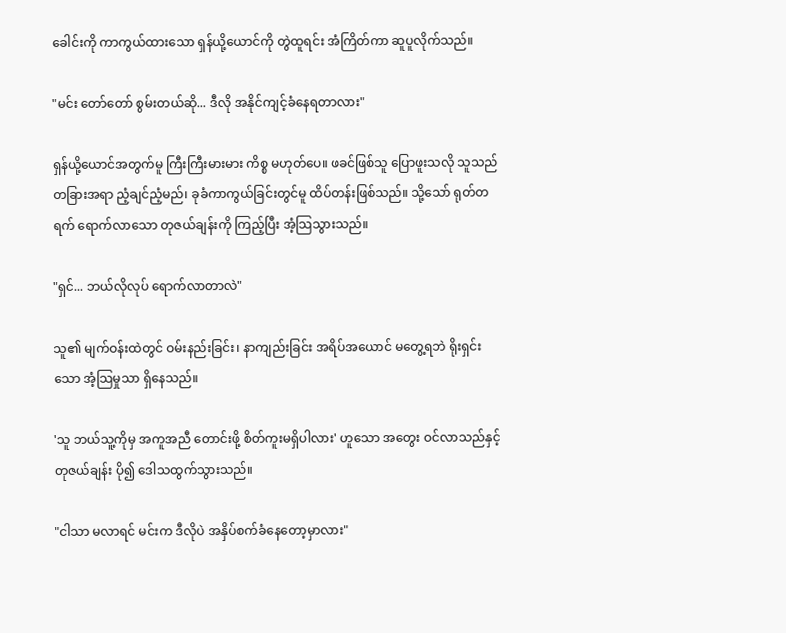ခေါင်းကို ကာကွယ်ထားသော ရှန်ယို့ယောင်ကို တွဲထူရင်း အံကြိတ်ကာ ဆူပူလိုက်သည်။

"မင်း တော်တော် စွမ်းတယ်ဆို... ဒီလို အနိုင်ကျင့်ခံနေရတာလား"

ရှန်ယို့ယောင်အတွက်မူ ကြီးကြီးမားမား ကိစ္စ မဟုတ်ပေ။ ဖခင်ဖြစ်သူ ပြောဖူးသလို သူသည် တခြားအရာ ညံ့ချင်ညံ့မည်၊ ခုခံကာကွယ်ခြင်းတွင်မူ ထိပ်တန်းဖြစ်သည်။ သို့သော် ရုတ်တရက် ရောက်လာသော တုဇယ်ချန်းကို ကြည့်ပြီး အံ့သြသွားသည်။

"ရှင်... ဘယ်လိုလုပ် ရောက်လာတာလဲ"

သူ၏ မျက်ဝန်းထဲတွင် ဝမ်းနည်းခြင်း၊ နာကျည်းခြင်း အရိပ်အယောင် မတွေ့ရဘဲ ရိုးရှင်းသော အံ့သြမှုသာ ရှိနေသည်။

'သူ ဘယ်သူ့ကိုမှ အကူအညီ တောင်းဖို့ စိတ်ကူးမရှိပါလား' ဟူသော အတွေး ဝင်လာသည်နှင့် တုဇယ်ချန်း ပို၍ ဒေါသထွက်သွားသည်။

"ငါသာ မလာရင် မင်းက ဒီလိုပဲ အနှိပ်စက်ခံနေတော့မှာလား"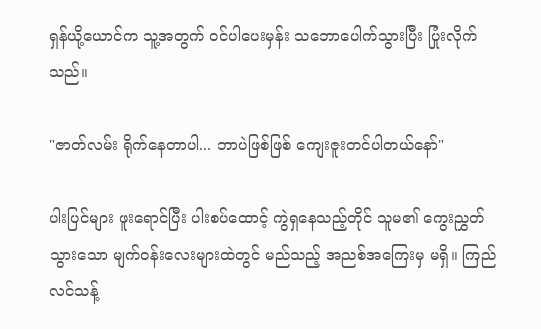ရှန်ယို့ယောင်က သူ့အတွက် ဝင်ပါပေးမှန်း သဘောပေါက်သွားပြီး ပြုံးလိုက်သည်။

"ဇာတ်လမ်း ရိုက်နေတာပါ... ဘာပဲဖြစ်ဖြစ် ကျေးဇူးတင်ပါတယ်နော်"

ပါးပြင်များ ဖူးရောင်ပြီး ပါးစပ်ထောင့် ကွဲရှနေသည့်တိုင် သူမ၏ ကွေးညွှတ်သွားသော မျက်ဝန်းလေးများထဲတွင် မည်သည့် အညစ်အကြေးမှ မရှိ။ ကြည်လင်သန့်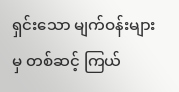ရှင်းသော မျက်ဝန်းများမှ တစ်ဆင့် ကြယ်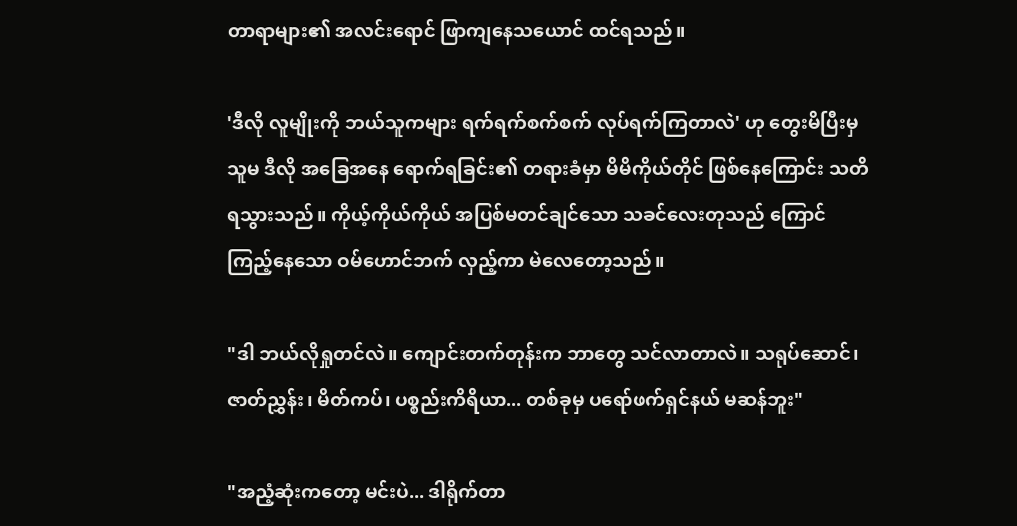တာရာများ၏ အလင်းရောင် ဖြာကျနေသယောင် ထင်ရသည်။

'ဒီလို လူမျိုးကို ဘယ်သူကများ ရက်ရက်စက်စက် လုပ်ရက်ကြတာလဲ' ဟု တွေးမိပြီးမှ သူမ ဒီလို အခြေအနေ ရောက်ရခြင်း၏ တရားခံမှာ မိမိကိုယ်တိုင် ဖြစ်နေကြောင်း သတိရသွားသည်။ ကိုယ့်ကိုယ်ကိုယ် အပြစ်မတင်ချင်သော သခင်လေးတုသည် ကြောင်ကြည့်နေသော ဝမ်ဟောင်ဘက် လှည့်ကာ မဲလေတော့သည်။

"ဒါ ဘယ်လိုရှုတင်လဲ။ ကျောင်းတက်တုန်းက ဘာတွေ သင်လာတာလဲ။ သရုပ်ဆောင်၊ ဇာတ်ညွှန်း၊ မိတ်ကပ်၊ ပစ္စည်းကိရိယာ... တစ်ခုမှ ပရော်ဖက်ရှင်နယ် မဆန်ဘူး"

"အညံ့ဆုံးကတော့ မင်းပဲ... ဒါရိုက်တာ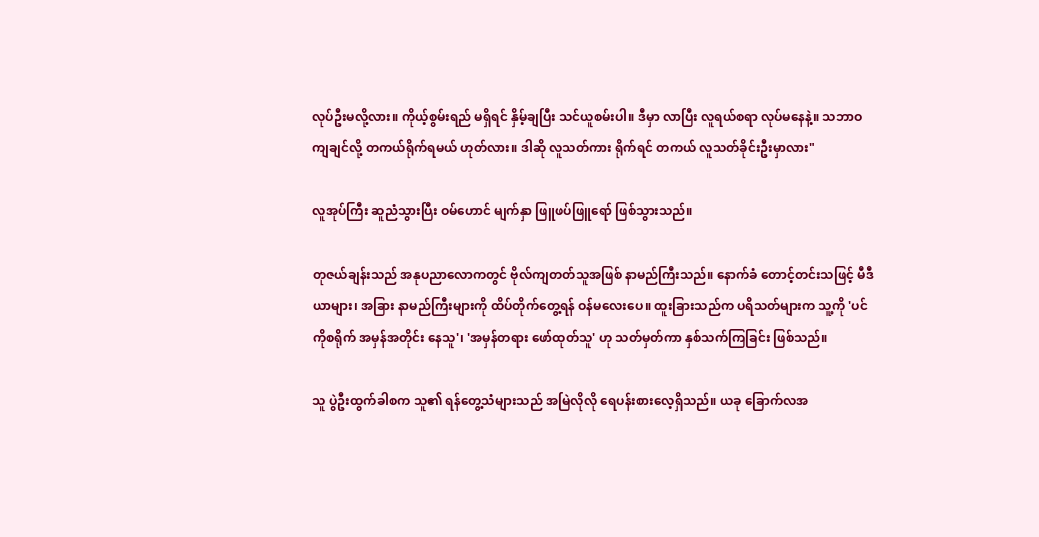လုပ်ဦးမလို့လား။ ကိုယ့်စွမ်းရည် မရှိရင် နှိမ့်ချပြီး သင်ယူစမ်းပါ။ ဒီမှာ လာပြီး လူရယ်စရာ လုပ်မနေနဲ့။ သဘာဝကျချင်လို့ တကယ်ရိုက်ရမယ် ဟုတ်လား။ ဒါဆို လူသတ်ကား ရိုက်ရင် တကယ် လူသတ်ခိုင်းဦးမှာလား"

လူအုပ်ကြီး ဆူညံသွားပြီး ဝမ်ဟောင် မျက်နှာ ဖြူဖပ်ဖြူရော် ဖြစ်သွားသည်။

တုဇယ်ချန်းသည် အနုပညာလောကတွင် ဗိုလ်ကျတတ်သူအဖြစ် နာမည်ကြီးသည်။ နောက်ခံ တောင့်တင်းသဖြင့် မီဒီယာများ၊ အခြား နာမည်ကြီးများကို ထိပ်တိုက်တွေ့ရန် ဝန်မလေးပေ။ ထူးခြားသည်က ပရိသတ်များက သူ့ကို 'ပင်ကိုစရိုက် အမှန်အတိုင်း နေသူ'၊ 'အမှန်တရား ဖော်ထုတ်သူ' ဟု သတ်မှတ်ကာ နှစ်သက်ကြခြင်း ဖြစ်သည်။

သူ ပွဲဦးထွက်ခါစက သူ၏ ရန်တွေ့သံများသည် အမြဲလိုလို ရေပန်းစားလေ့ရှိသည်။ ယခု ခြောက်လအ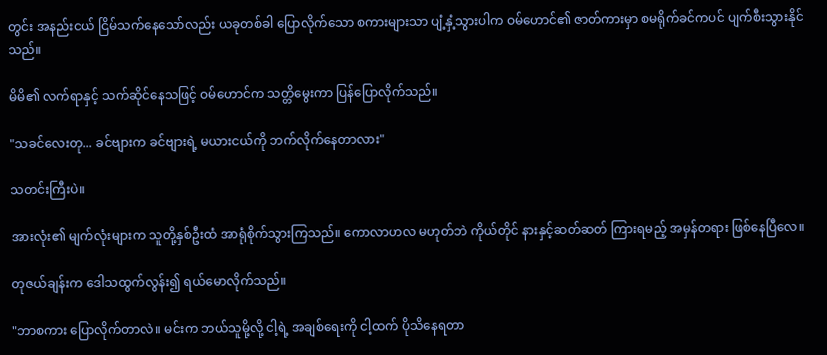တွင်း အနည်းငယ် ငြိမ်သက်နေသော်လည်း ယခုတစ်ခါ ပြောလိုက်သော စကားများသာ ပျံ့နှံ့သွားပါက ဝမ်ဟောင်၏ ဇာတ်ကားမှာ စမရိုက်ခင်ကပင် ပျက်စီးသွားနိုင်သည်။

မိမိ၏ လက်ရာနှင့် သက်ဆိုင်နေသဖြင့် ဝမ်ဟောင်က သတ္တိမွေးကာ ပြန်ပြောလိုက်သည်။

"သခင်လေးတု... ခင်ဗျားက ခင်ဗျားရဲ့ မယားငယ်ကို ဘက်လိုက်နေတာလား"

သတင်းကြီးပဲ။

အားလုံး၏ မျက်လုံးများက သူတို့နှစ်ဦးထံ အာရုံစိုက်သွားကြသည်။ ကောလာဟလ မဟုတ်ဘဲ ကိုယ်တိုင် နားနှင့်ဆတ်ဆတ် ကြားရမည့် အမှန်တရား ဖြစ်နေပြီလေ။

တုဇယ်ချန်းက ဒေါသထွက်လွန်း၍ ရယ်မောလိုက်သည်။

"ဘာစကား ပြောလိုက်တာလဲ။ မင်းက ဘယ်သူမို့လို့ ငါ့ရဲ့ အချစ်ရေးကို ငါ့ထက် ပိုသိနေရတာ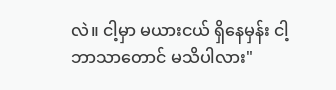လဲ။ ငါ့မှာ မယားငယ် ရှိနေမှန်း ငါ့ဘာသာတောင် မသိပါလား"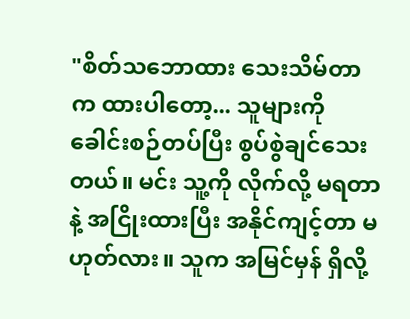"စိတ်သဘောထား သေးသိမ်တာက ထားပါတော့... သူများကို ခေါင်းစဉ်တပ်ပြီး စွပ်စွဲချင်သေးတယ်။ မင်း သူ့ကို လိုက်လို့ မရတာနဲ့ အငြိုးထားပြီး အနိုင်ကျင့်တာ မဟုတ်လား။ သူက အမြင်မှန် ရှိလို့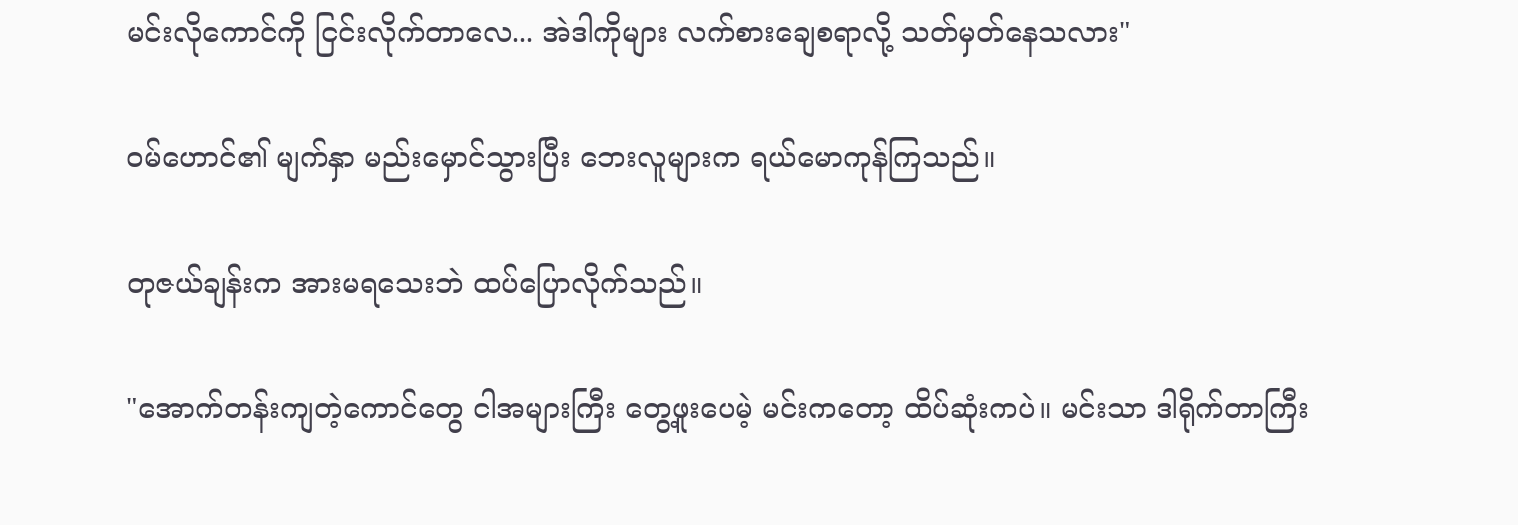မင်းလိုကောင်ကို ငြင်းလိုက်တာလေ... အဲဒါကိုများ လက်စားချေစရာလို့ သတ်မှတ်နေသလား"

ဝမ်ဟောင်၏ မျက်နှာ မည်းမှောင်သွားပြီး ဘေးလူများက ရယ်မောကုန်ကြသည်။

တုဇယ်ချန်းက အားမရသေးဘဲ ထပ်ပြောလိုက်သည်။

"အောက်တန်းကျတဲ့ကောင်တွေ ငါအများကြီး တွေ့ဖူးပေမဲ့ မင်းကတော့ ထိပ်ဆုံးကပဲ။ မင်းသာ ဒါရိုက်တာကြီး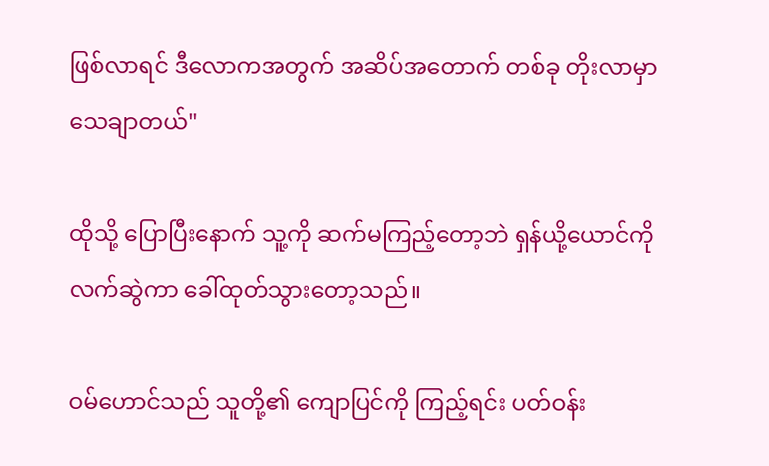ဖြစ်လာရင် ဒီလောကအတွက် အဆိပ်အတောက် တစ်ခု တိုးလာမှာ သေချာတယ်"

ထိုသို့ ပြောပြီးနောက် သူ့ကို ဆက်မကြည့်တော့ဘဲ ရှန်ယို့ယောင်ကို လက်ဆွဲကာ ခေါ်ထုတ်သွားတော့သည်။

ဝမ်ဟောင်သည် သူတို့၏ ကျောပြင်ကို ကြည့်ရင်း ပတ်ဝန်း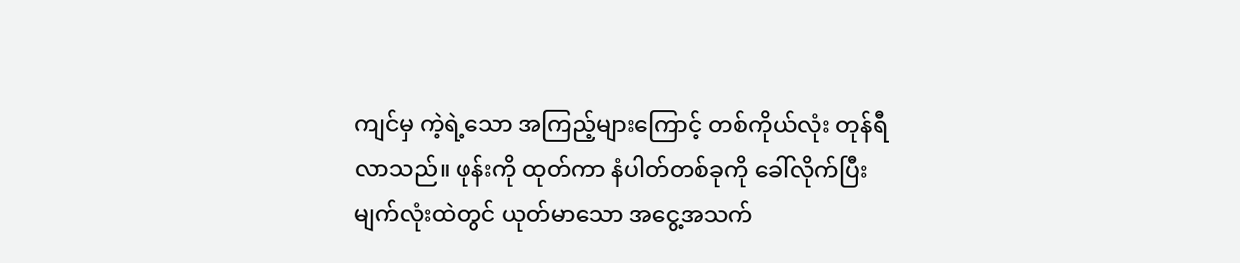ကျင်မှ ကဲ့ရဲ့သော အကြည့်များကြောင့် တစ်ကိုယ်လုံး တုန်ရီလာသည်။ ဖုန်းကို ထုတ်ကာ နံပါတ်တစ်ခုကို ခေါ်လိုက်ပြီး မျက်လုံးထဲတွင် ယုတ်မာသော အငွေ့အသက်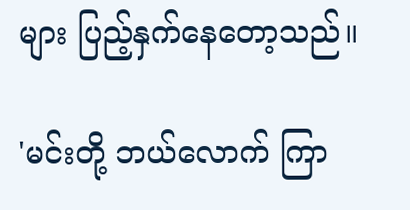များ ပြည့်နှက်နေတော့သည်။

'မင်းတို့ ဘယ်လောက် ကြာ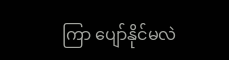ကြာ ပျော်နိုင်မလဲ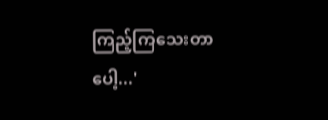ကြည့်ကြသေးတာပေါ့...'